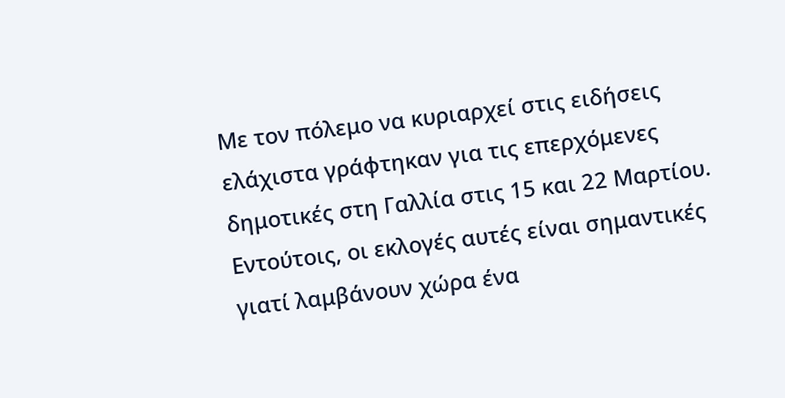Με τον πόλεμο να κυριαρχεί στις ειδήσεις ελάχιστα γράφτηκαν για τις επερχόμενες δημοτικές στη Γαλλία στις 15 και 22 Μαρτίου. Εντούτοις, οι εκλογές αυτές είναι σημαντικές γιατί λαμβάνουν χώρα ένα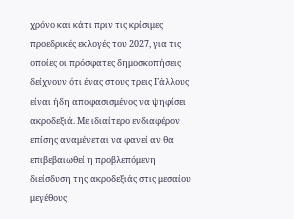χρόνο και κάτι πριν τις κρίσιμες προεδρικές εκλογές του 2027, για τις οποίες οι πρόσφατες δημοσκοπήσεις δείχνουν ότι ένας στους τρεις Γάλλους είναι ήδη αποφασισμένος να ψηφίσει ακροδεξιά. Με ιδιαίτερο ενδιαφέρον επίσης αναμένεται να φανεί αν θα επιβεβαιωθεί η προβλεπόμενη διείσδυση της ακροδεξιάς στις μεσαίου μεγέθους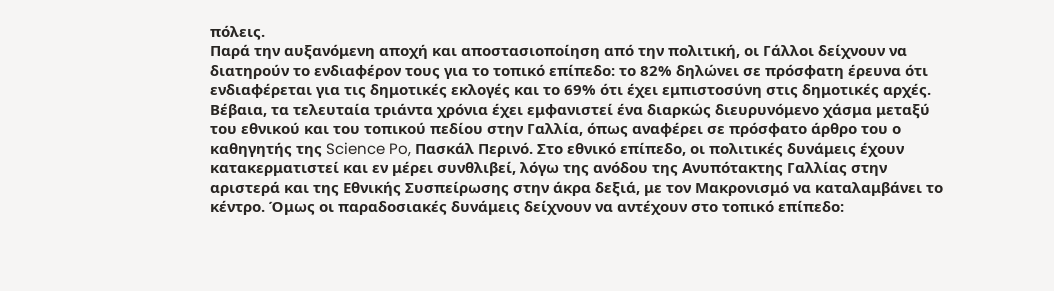πόλεις.
Παρά την αυξανόμενη αποχή και αποστασιοποίηση από την πολιτική, οι Γάλλοι δείχνουν να διατηρούν το ενδιαφέρον τους για το τοπικό επίπεδο: το 82% δηλώνει σε πρόσφατη έρευνα ότι ενδιαφέρεται για τις δημοτικές εκλογές και το 69% ότι έχει εμπιστοσύνη στις δημοτικές αρχές. Βέβαια, τα τελευταία τριάντα χρόνια έχει εμφανιστεί ένα διαρκώς διευρυνόμενο χάσμα μεταξύ του εθνικού και του τοπικού πεδίου στην Γαλλία, όπως αναφέρει σε πρόσφατο άρθρο του ο καθηγητής της Science Po, Πασκάλ Περινό. Στο εθνικό επίπεδο, οι πολιτικές δυνάμεις έχουν κατακερματιστεί και εν μέρει συνθλιβεί, λόγω της ανόδου της Ανυπότακτης Γαλλίας στην αριστερά και της Εθνικής Συσπείρωσης στην άκρα δεξιά, με τον Μακρονισμό να καταλαμβάνει το κέντρο. Όμως οι παραδοσιακές δυνάμεις δείχνουν να αντέχουν στο τοπικό επίπεδο: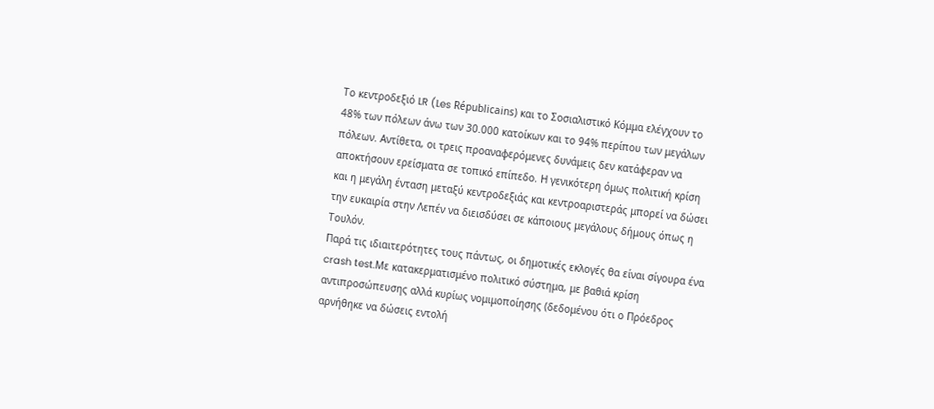Το κεντροδεξιό LR (Les Républicains) και το Σοσιαλιστικό Κόμμα ελέγχουν το 48% των πόλεων άνω των 30.000 κατοίκων και το 94% περίπου των μεγάλων πόλεων. Αντίθετα, οι τρεις προαναφερόμενες δυνάμεις δεν κατάφεραν να αποκτήσουν ερείσματα σε τοπικό επίπεδο. Η γενικότερη όμως πολιτική κρίση και η μεγάλη ένταση μεταξύ κεντροδεξιάς και κεντροαριστεράς μπορεί να δώσει την ευκαιρία στην Λεπέν να διεισδύσει σε κάποιους μεγάλους δήμους όπως η Τουλόν.
Παρά τις ιδιαιτερότητες τους πάντως, οι δημοτικές εκλογές θα είναι σίγουρα ένα crash test.Με κατακερματισμένο πολιτικό σύστημα, με βαθιά κρίση αντιπροσώπευσης αλλά κυρίως νομιμοποίησης (δεδομένου ότι ο Πρόεδρος αρνήθηκε να δώσεις εντολή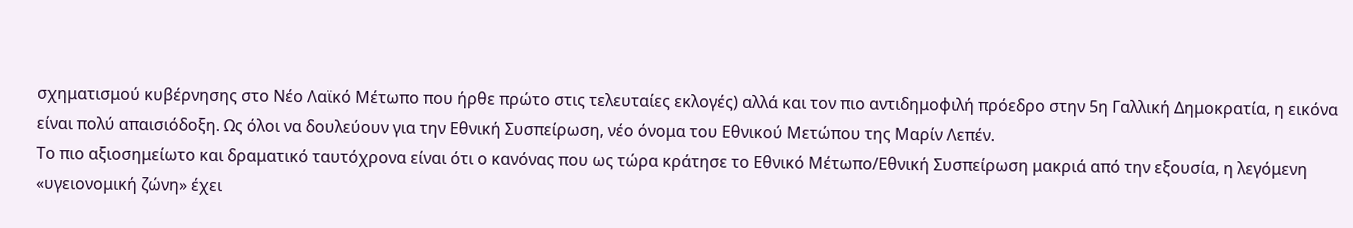σχηματισμού κυβέρνησης στο Νέο Λαϊκό Μέτωπο που ήρθε πρώτο στις τελευταίες εκλογές) αλλά και τον πιο αντιδημοφιλή πρόεδρο στην 5η Γαλλική Δημοκρατία, η εικόνα είναι πολύ απαισιόδοξη. Ως όλοι να δουλεύουν για την Εθνική Συσπείρωση, νέο όνομα του Εθνικού Μετώπου της Μαρίν Λεπέν.
Το πιο αξιοσημείωτο και δραματικό ταυτόχρονα είναι ότι ο κανόνας που ως τώρα κράτησε το Εθνικό Μέτωπο/Εθνική Συσπείρωση μακριά από την εξουσία, η λεγόμενη «υγειονομική ζώνη» έχει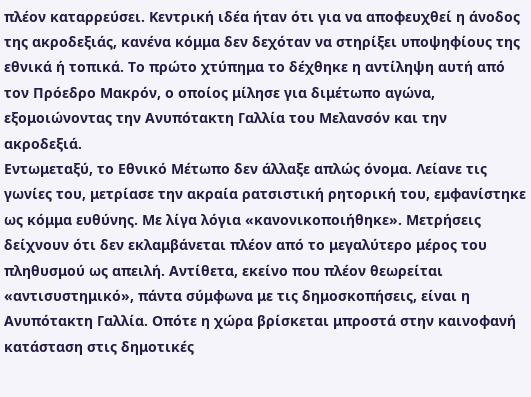πλέον καταρρεύσει. Κεντρική ιδέα ήταν ότι για να αποφευχθεί η άνοδος της ακροδεξιάς, κανένα κόμμα δεν δεχόταν να στηρίξει υποψηφίους της εθνικά ή τοπικά. Το πρώτο χτύπημα το δέχθηκε η αντίληψη αυτή από τον Πρόεδρο Μακρόν, ο οποίος μίλησε για διμέτωπο αγώνα, εξομοιώνοντας την Ανυπότακτη Γαλλία του Μελανσόν και την ακροδεξιά.
Εντωμεταξύ, το Εθνικό Μέτωπο δεν άλλαξε απλώς όνομα. Λείανε τις γωνίες του, μετρίασε την ακραία ρατσιστική ρητορική του, εμφανίστηκε ως κόμμα ευθύνης. Με λίγα λόγια «κανονικοποιήθηκε». Μετρήσεις δείχνουν ότι δεν εκλαμβάνεται πλέον από το μεγαλύτερο μέρος του πληθυσμού ως απειλή. Αντίθετα, εκείνο που πλέον θεωρείται «αντισυστημικό», πάντα σύμφωνα με τις δημοσκοπήσεις, είναι η Ανυπότακτη Γαλλία. Οπότε η χώρα βρίσκεται μπροστά στην καινοφανή κατάσταση στις δημοτικές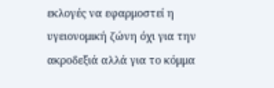εκλογές να εφαρμοστεί η υγειονομική ζώνη όχι για την ακροδεξιά αλλά για το κόμμα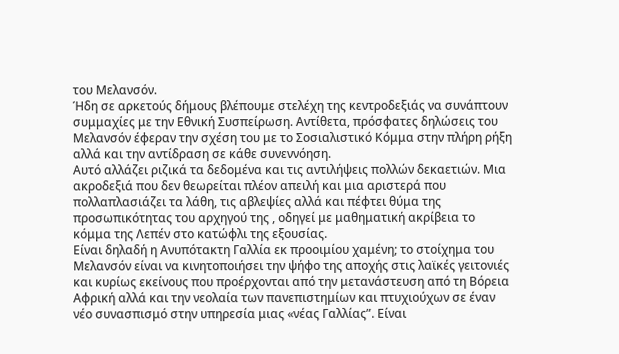του Μελανσόν.
Ήδη σε αρκετούς δήμους βλέπουμε στελέχη της κεντροδεξιάς να συνάπτουν συμμαχίες με την Εθνική Συσπείρωση. Αντίθετα, πρόσφατες δηλώσεις του Μελανσόν έφεραν την σχέση του με το Σοσιαλιστικό Κόμμα στην πλήρη ρήξη αλλά και την αντίδραση σε κάθε συνεννόηση.
Αυτό αλλάζει ριζικά τα δεδομένα και τις αντιλήψεις πολλών δεκαετιών. Μια ακροδεξιά που δεν θεωρείται πλέον απειλή και μια αριστερά που πολλαπλασιάζει τα λάθη, τις αβλεψίες αλλά και πέφτει θύμα της προσωπικότητας του αρχηγού της , οδηγεί με μαθηματική ακρίβεια το κόμμα της Λεπέν στο κατώφλι της εξουσίας.
Είναι δηλαδή η Ανυπότακτη Γαλλία εκ προοιμίου χαμένη; το στοίχημα του Μελανσόν είναι να κινητοποιήσει την ψήφο της αποχής στις λαϊκές γειτονιές και κυρίως εκείνους που προέρχονται από την μετανάστευση από τη Βόρεια Αφρική αλλά και την νεολαία των πανεπιστημίων και πτυχιούχων σε έναν νέο συνασπισμό στην υπηρεσία μιας «νέας Γαλλίας”. Είναι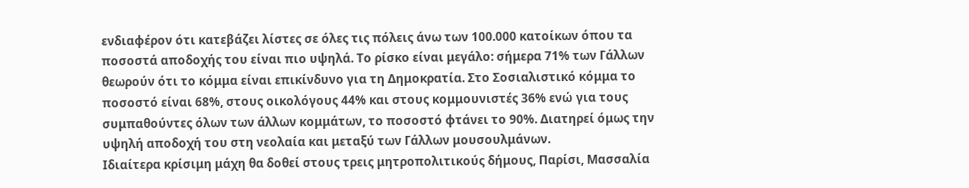ενδιαφέρον ότι κατεβάζει λίστες σε όλες τις πόλεις άνω των 100.000 κατοίκων όπου τα ποσοστά αποδοχής του είναι πιο υψηλά. Το ρίσκο είναι μεγάλο: σήμερα 71% των Γάλλων θεωρούν ότι το κόμμα είναι επικίνδυνο για τη Δημοκρατία. Στο Σοσιαλιστικό κόμμα το ποσοστό είναι 68%, στους οικολόγους 44% και στους κομμουνιστές 36% ενώ για τους συμπαθούντες όλων των άλλων κομμάτων, το ποσοστό φτάνει το 90%. Διατηρεί όμως την υψηλή αποδοχή του στη νεολαία και μεταξύ των Γάλλων μουσουλμάνων.
Ιδιαίτερα κρίσιμη μάχη θα δοθεί στους τρεις μητροπολιτικούς δήμους, Παρίσι, Μασσαλία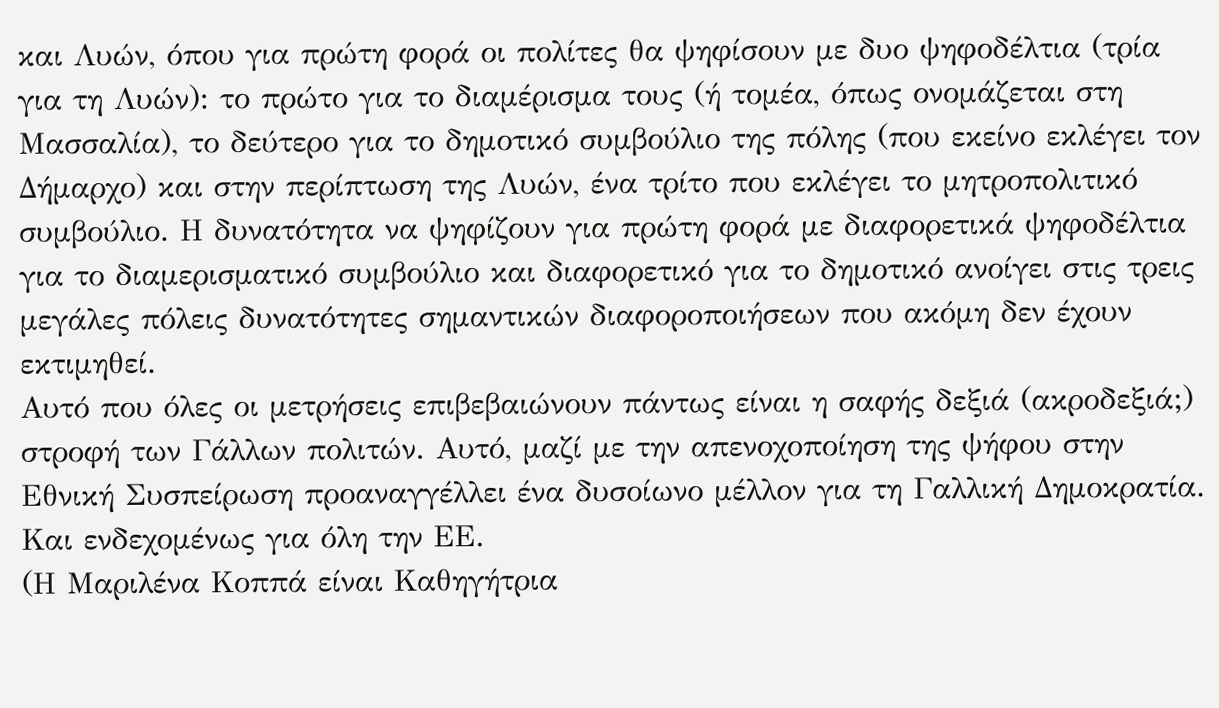και Λυών, όπου για πρώτη φορά οι πολίτες θα ψηφίσουν με δυο ψηφοδέλτια (τρία για τη Λυών): το πρώτο για το διαμέρισμα τους (ή τομέα, όπως ονομάζεται στη Μασσαλία), το δεύτερο για το δημοτικό συμβούλιο της πόλης (που εκείνο εκλέγει τον Δήμαρχο) και στην περίπτωση της Λυών, ένα τρίτο που εκλέγει το μητροπολιτικό συμβούλιο. Η δυνατότητα να ψηφίζουν για πρώτη φορά με διαφορετικά ψηφοδέλτια για το διαμερισματικό συμβούλιο και διαφορετικό για το δημοτικό ανοίγει στις τρεις μεγάλες πόλεις δυνατότητες σημαντικών διαφοροποιήσεων που ακόμη δεν έχουν εκτιμηθεί.
Αυτό που όλες οι μετρήσεις επιβεβαιώνουν πάντως είναι η σαφής δεξιά (ακροδεξιά;) στροφή των Γάλλων πολιτών. Αυτό, μαζί με την απενοχοποίηση της ψήφου στην Εθνική Συσπείρωση προαναγγέλλει ένα δυσοίωνο μέλλον για τη Γαλλική Δημοκρατία. Και ενδεχομένως για όλη την ΕΕ.
(Η Μαριλένα Κοππά είναι Καθηγήτρια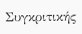Συγκριτικής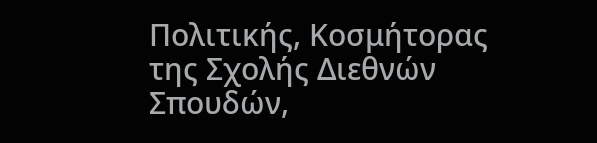Πολιτικής, Κοσμήτορας της Σχολής Διεθνών Σπουδών,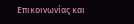Επικοινωνίας και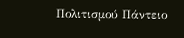Πολιτισμού Πάντειο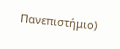Πανεπιστήμιο)